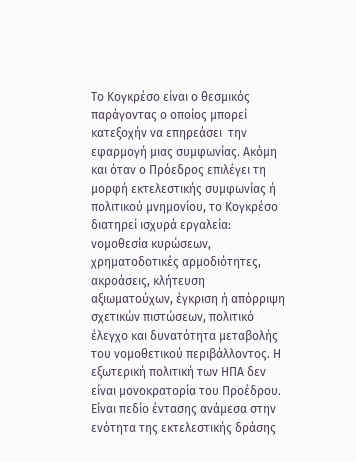Το Κογκρέσο είναι ο θεσμικός παράγοντας ο οποίος μπορεί κατεξοχήν να επηρεάσει  την εφαρμογή μιας συμφωνίας. Ακόμη και όταν ο Πρόεδρος επιλέγει τη μορφή εκτελεστικής συμφωνίας ή πολιτικού μνημονίου, το Κογκρέσο διατηρεί ισχυρά εργαλεία: νομοθεσία κυρώσεων, χρηματοδοτικές αρμοδιότητες, ακροάσεις, κλήτευση αξιωματούχων, έγκριση ή απόρριψη σχετικών πιστώσεων, πολιτικό έλεγχο και δυνατότητα μεταβολής του νομοθετικού περιβάλλοντος. Η εξωτερική πολιτική των ΗΠΑ δεν είναι μονοκρατορία του Προέδρου. Είναι πεδίο έντασης ανάμεσα στην ενότητα της εκτελεστικής δράσης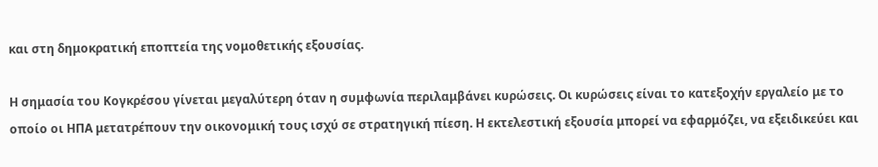και στη δημοκρατική εποπτεία της νομοθετικής εξουσίας.

Η σημασία του Κογκρέσου γίνεται μεγαλύτερη όταν η συμφωνία περιλαμβάνει κυρώσεις. Οι κυρώσεις είναι το κατεξοχήν εργαλείο με το οποίο οι ΗΠΑ μετατρέπουν την οικονομική τους ισχύ σε στρατηγική πίεση. Η εκτελεστική εξουσία μπορεί να εφαρμόζει, να εξειδικεύει και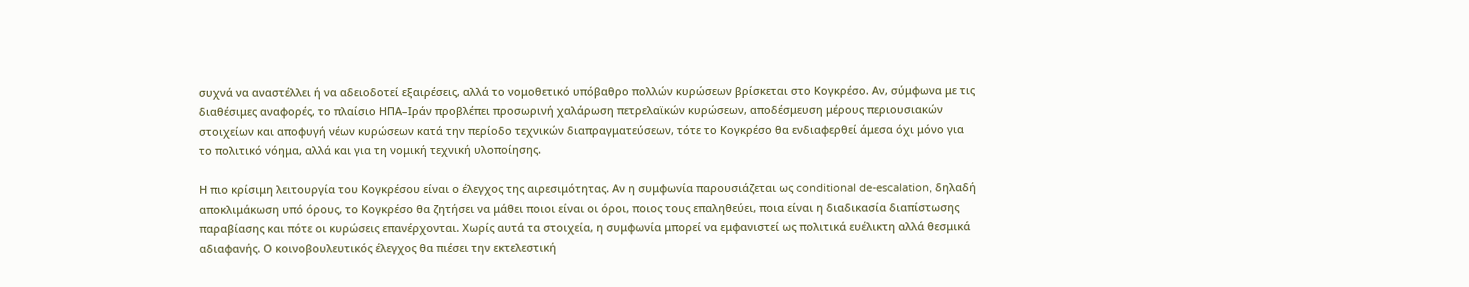συχνά να αναστέλλει ή να αδειοδοτεί εξαιρέσεις, αλλά το νομοθετικό υπόβαθρο πολλών κυρώσεων βρίσκεται στο Κογκρέσο. Αν, σύμφωνα με τις διαθέσιμες αναφορές, το πλαίσιο ΗΠΑ–Ιράν προβλέπει προσωρινή χαλάρωση πετρελαϊκών κυρώσεων, αποδέσμευση μέρους περιουσιακών στοιχείων και αποφυγή νέων κυρώσεων κατά την περίοδο τεχνικών διαπραγματεύσεων, τότε το Κογκρέσο θα ενδιαφερθεί άμεσα όχι μόνο για το πολιτικό νόημα, αλλά και για τη νομική τεχνική υλοποίησης.

Η πιο κρίσιμη λειτουργία του Κογκρέσου είναι ο έλεγχος της αιρεσιμότητας. Αν η συμφωνία παρουσιάζεται ως conditional de-escalation, δηλαδή αποκλιμάκωση υπό όρους, το Κογκρέσο θα ζητήσει να μάθει ποιοι είναι οι όροι, ποιος τους επαληθεύει, ποια είναι η διαδικασία διαπίστωσης παραβίασης και πότε οι κυρώσεις επανέρχονται. Χωρίς αυτά τα στοιχεία, η συμφωνία μπορεί να εμφανιστεί ως πολιτικά ευέλικτη αλλά θεσμικά αδιαφανής. Ο κοινοβουλευτικός έλεγχος θα πιέσει την εκτελεστική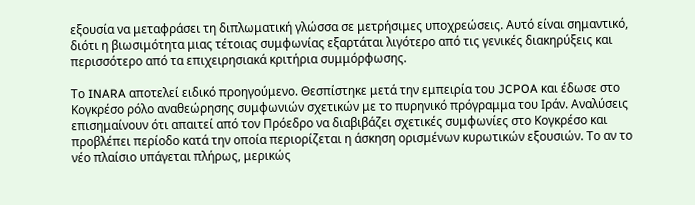εξουσία να μεταφράσει τη διπλωματική γλώσσα σε μετρήσιμες υποχρεώσεις. Αυτό είναι σημαντικό, διότι η βιωσιμότητα μιας τέτοιας συμφωνίας εξαρτάται λιγότερο από τις γενικές διακηρύξεις και περισσότερο από τα επιχειρησιακά κριτήρια συμμόρφωσης.

Το INARA αποτελεί ειδικό προηγούμενο. Θεσπίστηκε μετά την εμπειρία του JCPOA και έδωσε στο Κογκρέσο ρόλο αναθεώρησης συμφωνιών σχετικών με το πυρηνικό πρόγραμμα του Ιράν. Αναλύσεις επισημαίνουν ότι απαιτεί από τον Πρόεδρο να διαβιβάζει σχετικές συμφωνίες στο Κογκρέσο και προβλέπει περίοδο κατά την οποία περιορίζεται η άσκηση ορισμένων κυρωτικών εξουσιών. Το αν το νέο πλαίσιο υπάγεται πλήρως, μερικώς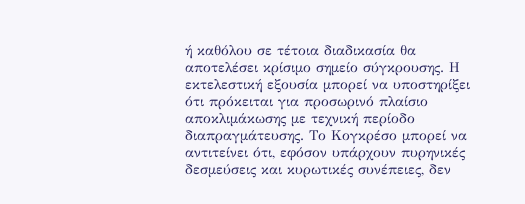ή καθόλου σε τέτοια διαδικασία θα αποτελέσει κρίσιμο σημείο σύγκρουσης. Η εκτελεστική εξουσία μπορεί να υποστηρίξει ότι πρόκειται για προσωρινό πλαίσιο αποκλιμάκωσης με τεχνική περίοδο διαπραγμάτευσης. Το Κογκρέσο μπορεί να αντιτείνει ότι, εφόσον υπάρχουν πυρηνικές δεσμεύσεις και κυρωτικές συνέπειες, δεν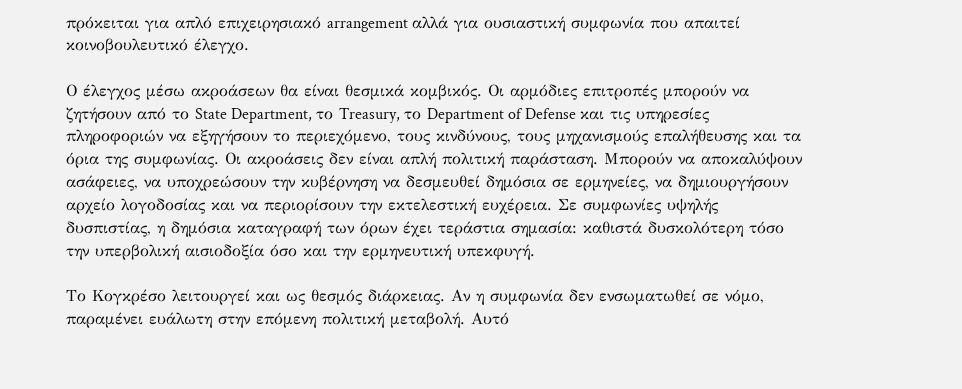πρόκειται για απλό επιχειρησιακό arrangement αλλά για ουσιαστική συμφωνία που απαιτεί κοινοβουλευτικό έλεγχο.

Ο έλεγχος μέσω ακροάσεων θα είναι θεσμικά κομβικός. Οι αρμόδιες επιτροπές μπορούν να ζητήσουν από το State Department, το Treasury, το Department of Defense και τις υπηρεσίες πληροφοριών να εξηγήσουν το περιεχόμενο, τους κινδύνους, τους μηχανισμούς επαλήθευσης και τα όρια της συμφωνίας. Οι ακροάσεις δεν είναι απλή πολιτική παράσταση. Μπορούν να αποκαλύψουν ασάφειες, να υποχρεώσουν την κυβέρνηση να δεσμευθεί δημόσια σε ερμηνείες, να δημιουργήσουν αρχείο λογοδοσίας και να περιορίσουν την εκτελεστική ευχέρεια. Σε συμφωνίες υψηλής δυσπιστίας, η δημόσια καταγραφή των όρων έχει τεράστια σημασία: καθιστά δυσκολότερη τόσο την υπερβολική αισιοδοξία όσο και την ερμηνευτική υπεκφυγή.

Το Κογκρέσο λειτουργεί και ως θεσμός διάρκειας. Αν η συμφωνία δεν ενσωματωθεί σε νόμο, παραμένει ευάλωτη στην επόμενη πολιτική μεταβολή. Αυτό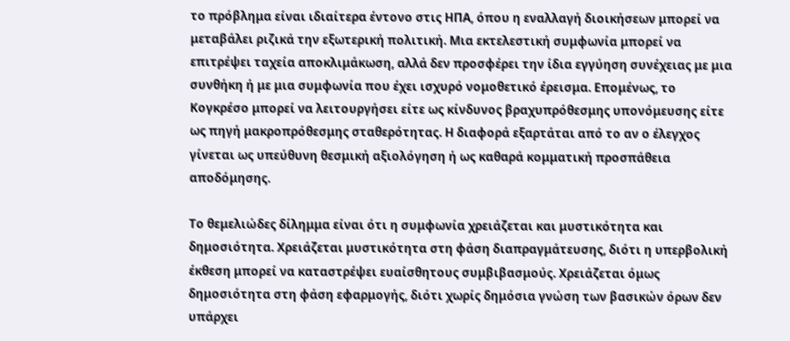το πρόβλημα είναι ιδιαίτερα έντονο στις ΗΠΑ, όπου η εναλλαγή διοικήσεων μπορεί να μεταβάλει ριζικά την εξωτερική πολιτική. Μια εκτελεστική συμφωνία μπορεί να επιτρέψει ταχεία αποκλιμάκωση, αλλά δεν προσφέρει την ίδια εγγύηση συνέχειας με μια συνθήκη ή με μια συμφωνία που έχει ισχυρό νομοθετικό έρεισμα. Επομένως, το Κογκρέσο μπορεί να λειτουργήσει είτε ως κίνδυνος βραχυπρόθεσμης υπονόμευσης είτε ως πηγή μακροπρόθεσμης σταθερότητας. Η διαφορά εξαρτάται από το αν ο έλεγχος γίνεται ως υπεύθυνη θεσμική αξιολόγηση ή ως καθαρά κομματική προσπάθεια αποδόμησης.

Το θεμελιώδες δίλημμα είναι ότι η συμφωνία χρειάζεται και μυστικότητα και δημοσιότητα. Χρειάζεται μυστικότητα στη φάση διαπραγμάτευσης, διότι η υπερβολική έκθεση μπορεί να καταστρέψει ευαίσθητους συμβιβασμούς. Χρειάζεται όμως δημοσιότητα στη φάση εφαρμογής, διότι χωρίς δημόσια γνώση των βασικών όρων δεν υπάρχει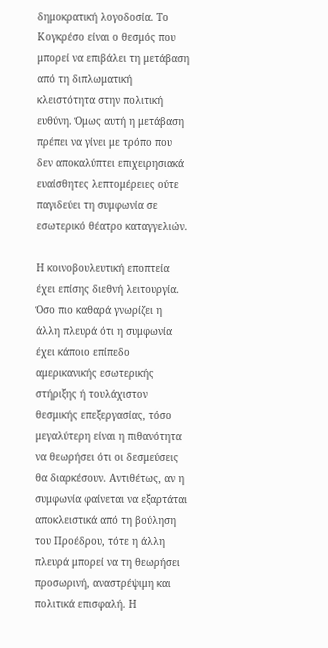δημοκρατική λογοδοσία. Το Κογκρέσο είναι ο θεσμός που μπορεί να επιβάλει τη μετάβαση από τη διπλωματική κλειστότητα στην πολιτική ευθύνη. Όμως αυτή η μετάβαση πρέπει να γίνει με τρόπο που δεν αποκαλύπτει επιχειρησιακά ευαίσθητες λεπτομέρειες ούτε παγιδεύει τη συμφωνία σε εσωτερικό θέατρο καταγγελιών.

Η κοινοβουλευτική εποπτεία έχει επίσης διεθνή λειτουργία. Όσο πιο καθαρά γνωρίζει η άλλη πλευρά ότι η συμφωνία έχει κάποιο επίπεδο αμερικανικής εσωτερικής στήριξης ή τουλάχιστον θεσμικής επεξεργασίας, τόσο μεγαλύτερη είναι η πιθανότητα να θεωρήσει ότι οι δεσμεύσεις θα διαρκέσουν. Αντιθέτως, αν η συμφωνία φαίνεται να εξαρτάται αποκλειστικά από τη βούληση του Προέδρου, τότε η άλλη πλευρά μπορεί να τη θεωρήσει προσωρινή, αναστρέψιμη και πολιτικά επισφαλή. Η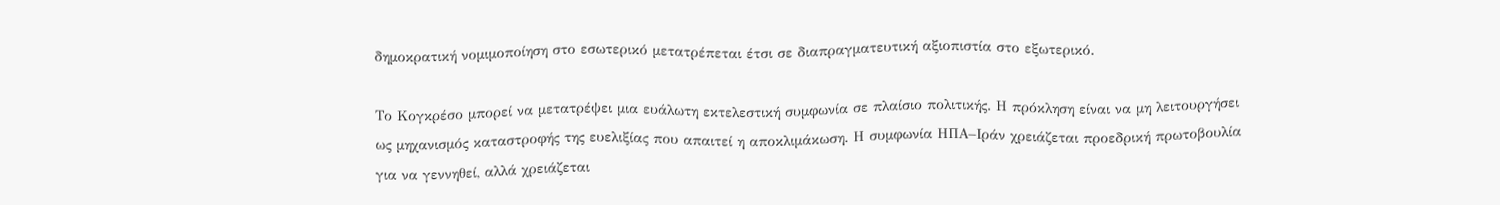δημοκρατική νομιμοποίηση στο εσωτερικό μετατρέπεται έτσι σε διαπραγματευτική αξιοπιστία στο εξωτερικό.

Το Κογκρέσο μπορεί να μετατρέψει μια ευάλωτη εκτελεστική συμφωνία σε πλαίσιο πολιτικής. Η πρόκληση είναι να μη λειτουργήσει ως μηχανισμός καταστροφής της ευελιξίας που απαιτεί η αποκλιμάκωση. Η συμφωνία ΗΠΑ–Ιράν χρειάζεται προεδρική πρωτοβουλία για να γεννηθεί, αλλά χρειάζεται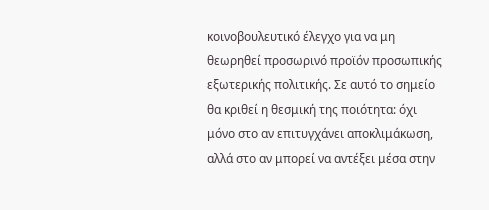κοινοβουλευτικό έλεγχο για να μη θεωρηθεί προσωρινό προϊόν προσωπικής εξωτερικής πολιτικής. Σε αυτό το σημείο θα κριθεί η θεσμική της ποιότητα: όχι μόνο στο αν επιτυγχάνει αποκλιμάκωση, αλλά στο αν μπορεί να αντέξει μέσα στην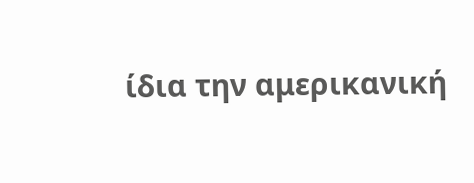ίδια την αμερικανική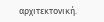αρχιτεκτονική.